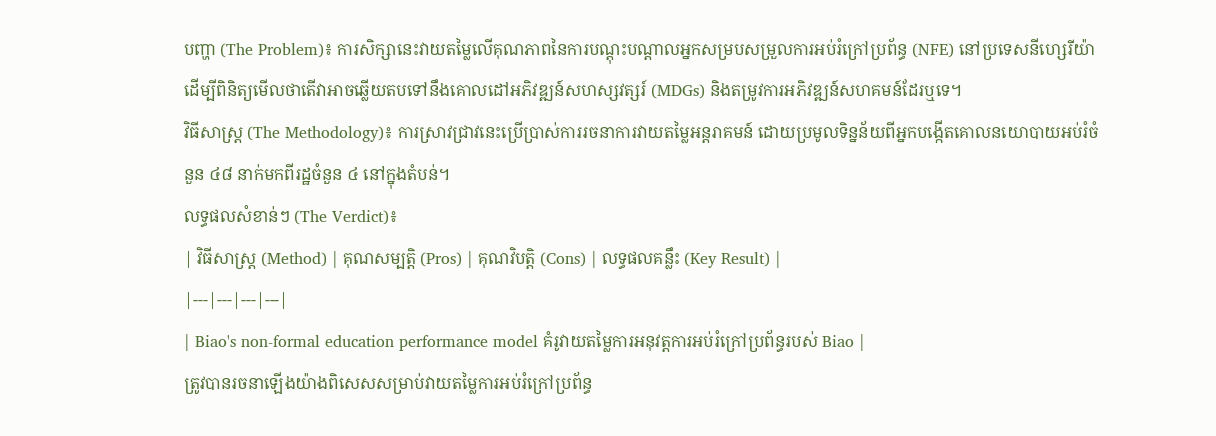បញ្ហា (The Problem)៖ ការសិក្សានេះវាយតម្លៃលើគុណភាពនៃការបណ្តុះបណ្តាលអ្នកសម្របសម្រួលការអប់រំក្រៅប្រព័ន្ធ (NFE) នៅប្រទេសនីហ្សេរីយ៉ា ដើម្បីពិនិត្យមើលថាតើវាអាចឆ្លើយតបទៅនឹងគោលដៅអភិវឌ្ឍន៍សហស្សវត្សរ៍ (MDGs) និងតម្រូវការអភិវឌ្ឍន៍សហគមន៍ដែរឬទេ។
វិធីសាស្ត្រ (The Methodology)៖ ការស្រាវជ្រាវនេះប្រើប្រាស់ការរចនាការវាយតម្លៃអន្តរាគមន៍ ដោយប្រមូលទិន្នន័យពីអ្នកបង្កើតគោលនយោបាយអប់រំចំនួន ៤៨ នាក់មកពីរដ្ឋចំនួន ៤ នៅក្នុងតំបន់។
លទ្ធផលសំខាន់ៗ (The Verdict)៖
| វិធីសាស្ត្រ (Method) | គុណសម្បត្តិ (Pros) | គុណវិបត្តិ (Cons) | លទ្ធផលគន្លឹះ (Key Result) |
|---|---|---|---|
| Biao's non-formal education performance model គំរូវាយតម្លៃការអនុវត្តការអប់រំក្រៅប្រព័ន្ធរបស់ Biao |
ត្រូវបានរចនាឡើងយ៉ាងពិសេសសម្រាប់វាយតម្លៃការអប់រំក្រៅប្រព័ន្ធ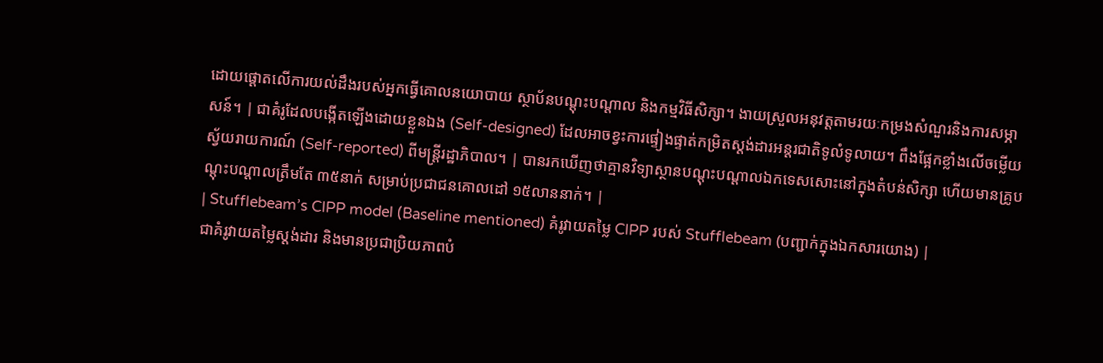ដោយផ្តោតលើការយល់ដឹងរបស់អ្នកធ្វើគោលនយោបាយ ស្ថាប័នបណ្តុះបណ្តាល និងកម្មវិធីសិក្សា។ ងាយស្រួលអនុវត្តតាមរយៈកម្រងសំណួរនិងការសម្ភាសន៍។ | ជាគំរូដែលបង្កើតឡើងដោយខ្លួនឯង (Self-designed) ដែលអាចខ្វះការផ្ទៀងផ្ទាត់កម្រិតស្តង់ដារអន្តរជាតិទូលំទូលាយ។ ពឹងផ្អែកខ្លាំងលើចម្លើយស្វ័យរាយការណ៍ (Self-reported) ពីមន្ត្រីរដ្ឋាភិបាល។ | បានរកឃើញថាគ្មានវិទ្យាស្ថានបណ្តុះបណ្តាលឯកទេសសោះនៅក្នុងតំបន់សិក្សា ហើយមានគ្រូបណ្តុះបណ្តាលត្រឹមតែ ៣៥នាក់ សម្រាប់ប្រជាជនគោលដៅ ១៥លាននាក់។ |
| Stufflebeam’s CIPP model (Baseline mentioned) គំរូវាយតម្លៃ CIPP របស់ Stufflebeam (បញ្ជាក់ក្នុងឯកសារយោង) |
ជាគំរូវាយតម្លៃស្តង់ដារ និងមានប្រជាប្រិយភាពបំ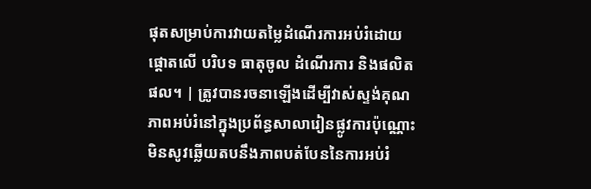ផុតសម្រាប់ការវាយតម្លៃដំណើរការអប់រំដោយផ្តោតលើ បរិបទ ធាតុចូល ដំណើរការ និងផលិតផល។ | ត្រូវបានរចនាឡើងដើម្បីវាស់ស្ទង់គុណភាពអប់រំនៅក្នុងប្រព័ន្ធសាលារៀនផ្លូវការប៉ុណ្ណោះ មិនសូវឆ្លើយតបនឹងភាពបត់បែននៃការអប់រំ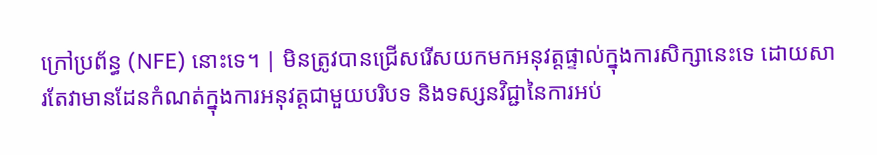ក្រៅប្រព័ន្ធ (NFE) នោះទេ។ | មិនត្រូវបានជ្រើសរើសយកមកអនុវត្តផ្ទាល់ក្នុងការសិក្សានេះទេ ដោយសារតែវាមានដែនកំណត់ក្នុងការអនុវត្តជាមួយបរិបទ និងទស្សនវិជ្ជានៃការអប់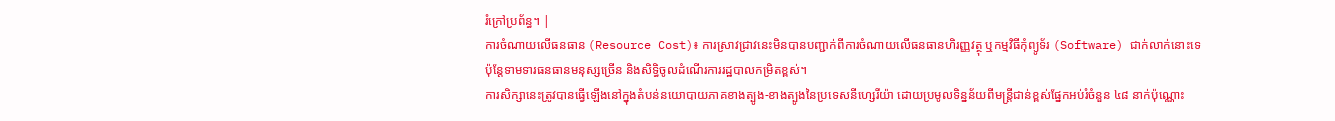រំក្រៅប្រព័ន្ធ។ |
ការចំណាយលើធនធាន (Resource Cost)៖ ការស្រាវជ្រាវនេះមិនបានបញ្ជាក់ពីការចំណាយលើធនធានហិរញ្ញវត្ថុ ឬកម្មវិធីកុំព្យូទ័រ (Software) ជាក់លាក់នោះទេ ប៉ុន្តែទាមទារធនធានមនុស្សច្រើន និងសិទ្ធិចូលដំណើរការរដ្ឋបាលកម្រិតខ្ពស់។
ការសិក្សានេះត្រូវបានធ្វើឡើងនៅក្នុងតំបន់នយោបាយភាគខាងត្បូង-ខាងត្បូងនៃប្រទេសនីហ្សេរីយ៉ា ដោយប្រមូលទិន្នន័យពីមន្ត្រីជាន់ខ្ពស់ផ្នែកអប់រំចំនួន ៤៨ នាក់ប៉ុណ្ណោះ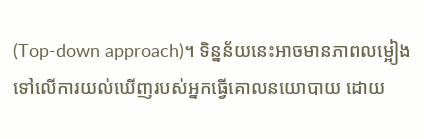(Top-down approach)។ ទិន្នន័យនេះអាចមានភាពលម្អៀងទៅលើការយល់ឃើញរបស់អ្នកធ្វើគោលនយោបាយ ដោយ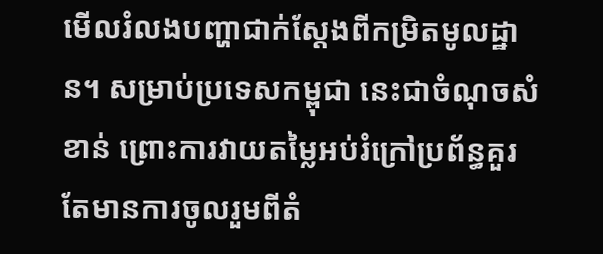មើលរំលងបញ្ហាជាក់ស្តែងពីកម្រិតមូលដ្ឋាន។ សម្រាប់ប្រទេសកម្ពុជា នេះជាចំណុចសំខាន់ ព្រោះការវាយតម្លៃអប់រំក្រៅប្រព័ន្ធគួរតែមានការចូលរួមពីតំ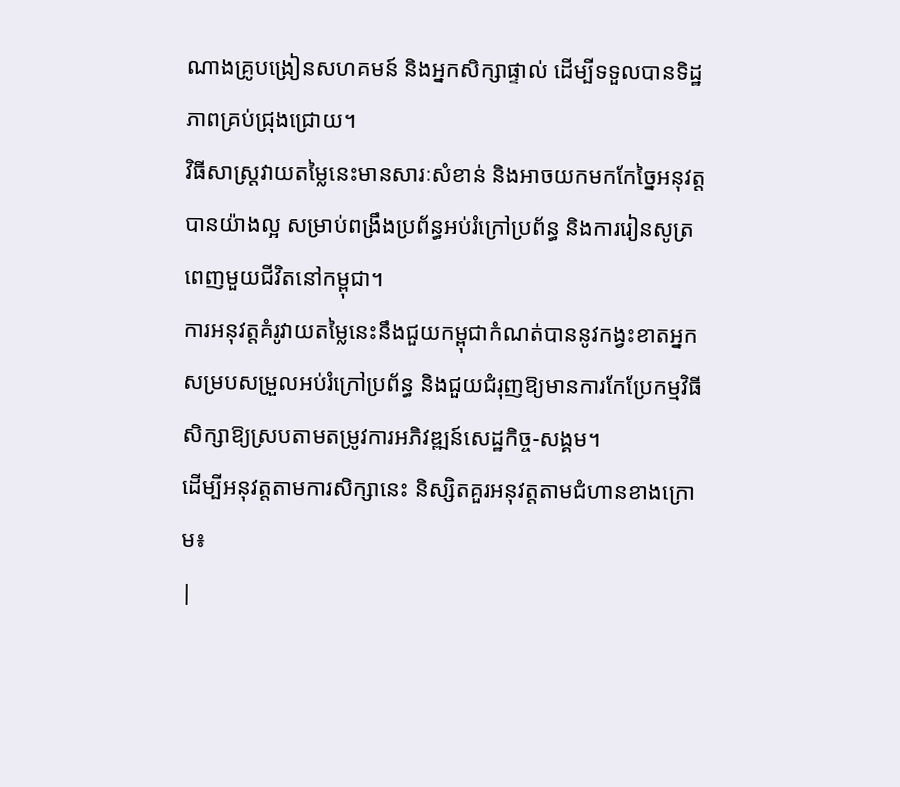ណាងគ្រូបង្រៀនសហគមន៍ និងអ្នកសិក្សាផ្ទាល់ ដើម្បីទទួលបានទិដ្ឋភាពគ្រប់ជ្រុងជ្រោយ។
វិធីសាស្ត្រវាយតម្លៃនេះមានសារៈសំខាន់ និងអាចយកមកកែច្នៃអនុវត្តបានយ៉ាងល្អ សម្រាប់ពង្រឹងប្រព័ន្ធអប់រំក្រៅប្រព័ន្ធ និងការរៀនសូត្រពេញមួយជីវិតនៅកម្ពុជា។
ការអនុវត្តគំរូវាយតម្លៃនេះនឹងជួយកម្ពុជាកំណត់បាននូវកង្វះខាតអ្នកសម្របសម្រួលអប់រំក្រៅប្រព័ន្ធ និងជួយជំរុញឱ្យមានការកែប្រែកម្មវិធីសិក្សាឱ្យស្របតាមតម្រូវការអភិវឌ្ឍន៍សេដ្ឋកិច្ច-សង្គម។
ដើម្បីអនុវត្តតាមការសិក្សានេះ និស្សិតគួរអនុវត្តតាមជំហានខាងក្រោម៖
|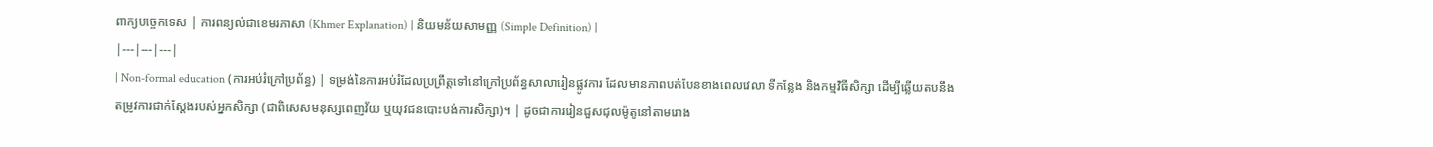ពាក្យបច្ចេកទេស | ការពន្យល់ជាខេមរភាសា (Khmer Explanation) | និយមន័យសាមញ្ញ (Simple Definition) |
|---|---|---|
| Non-formal education (ការអប់រំក្រៅប្រព័ន្ធ) | ទម្រង់នៃការអប់រំដែលប្រព្រឹត្តទៅនៅក្រៅប្រព័ន្ធសាលារៀនផ្លូវការ ដែលមានភាពបត់បែនខាងពេលវេលា ទីកន្លែង និងកម្មវិធីសិក្សា ដើម្បីឆ្លើយតបនឹងតម្រូវការជាក់ស្តែងរបស់អ្នកសិក្សា (ជាពិសេសមនុស្សពេញវ័យ ឬយុវជនបោះបង់ការសិក្សា)។ | ដូចជាការរៀនជួសជុលម៉ូតូនៅតាមរោង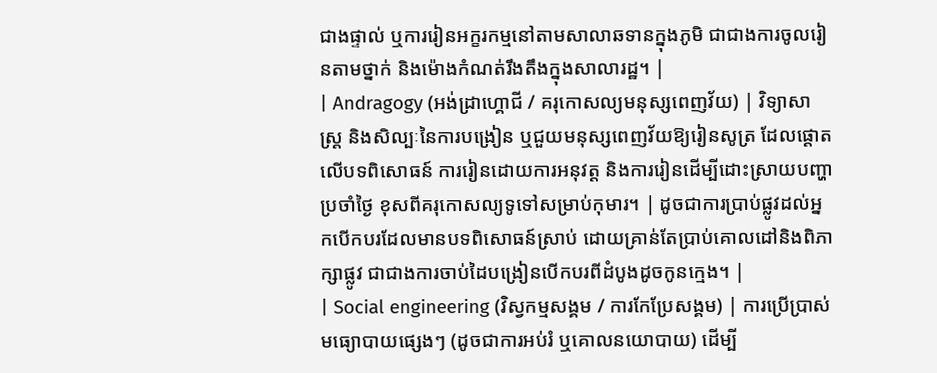ជាងផ្ទាល់ ឬការរៀនអក្ខរកម្មនៅតាមសាលាឆទានក្នុងភូមិ ជាជាងការចូលរៀនតាមថ្នាក់ និងម៉ោងកំណត់រឹងតឹងក្នុងសាលារដ្ឋ។ |
| Andragogy (អង់ដ្រាហ្គោជី / គរុកោសល្យមនុស្សពេញវ័យ) | វិទ្យាសាស្ត្រ និងសិល្បៈនៃការបង្រៀន ឬជួយមនុស្សពេញវ័យឱ្យរៀនសូត្រ ដែលផ្តោតលើបទពិសោធន៍ ការរៀនដោយការអនុវត្ត និងការរៀនដើម្បីដោះស្រាយបញ្ហាប្រចាំថ្ងៃ ខុសពីគរុកោសល្យទូទៅសម្រាប់កុមារ។ | ដូចជាការប្រាប់ផ្លូវដល់អ្នកបើកបរដែលមានបទពិសោធន៍ស្រាប់ ដោយគ្រាន់តែប្រាប់គោលដៅនិងពិភាក្សាផ្លូវ ជាជាងការចាប់ដៃបង្រៀនបើកបរពីដំបូងដូចកូនក្មេង។ |
| Social engineering (វិស្វកម្មសង្គម / ការកែប្រែសង្គម) | ការប្រើប្រាស់មធ្យោបាយផ្សេងៗ (ដូចជាការអប់រំ ឬគោលនយោបាយ) ដើម្បី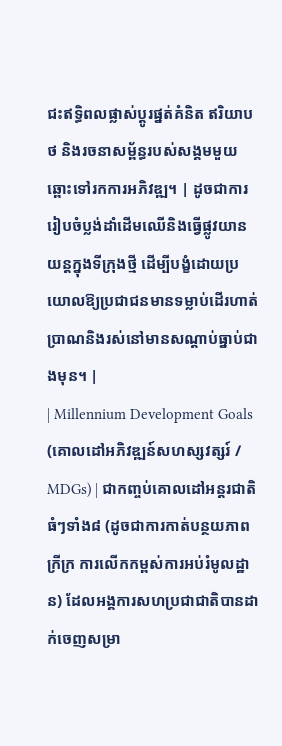ជះឥទ្ធិពលផ្លាស់ប្តូរផ្នត់គំនិត ឥរិយាបថ និងរចនាសម្ព័ន្ធរបស់សង្គមមួយឆ្ពោះទៅរកការអភិវឌ្ឍ។ | ដូចជាការរៀបចំប្លង់ដាំដើមឈើនិងធ្វើផ្លូវយានយន្តក្នុងទីក្រុងថ្មី ដើម្បីបង្ខំដោយប្រយោលឱ្យប្រជាជនមានទម្លាប់ដើរហាត់ប្រាណនិងរស់នៅមានសណ្តាប់ធ្នាប់ជាងមុន។ |
| Millennium Development Goals (គោលដៅអភិវឌ្ឍន៍សហស្សវត្សរ៍ / MDGs) | ជាកញ្ចប់គោលដៅអន្តរជាតិធំៗទាំង៨ (ដូចជាការកាត់បន្ថយភាពក្រីក្រ ការលើកកម្ពស់ការអប់រំមូលដ្ឋាន) ដែលអង្គការសហប្រជាជាតិបានដាក់ចេញសម្រា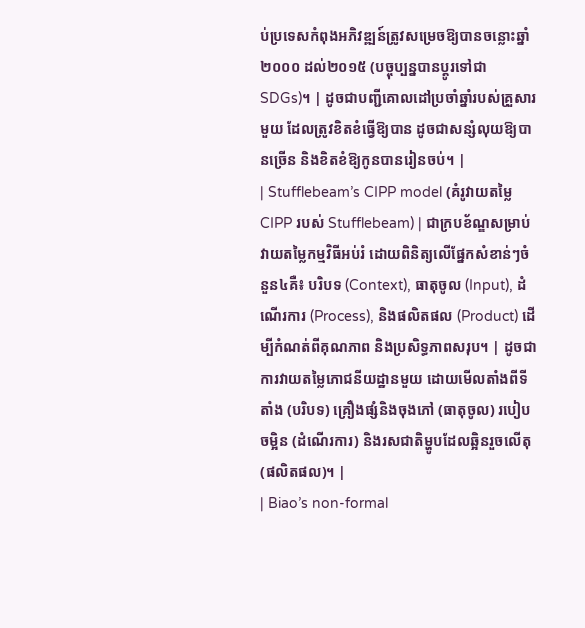ប់ប្រទេសកំពុងអភិវឌ្ឍន៍ត្រូវសម្រេចឱ្យបានចន្លោះឆ្នាំ២០០០ ដល់២០១៥ (បច្ចុប្បន្នបានប្តូរទៅជា SDGs)។ | ដូចជាបញ្ជីគោលដៅប្រចាំឆ្នាំរបស់គ្រួសារមួយ ដែលត្រូវខិតខំធ្វើឱ្យបាន ដូចជាសន្សំលុយឱ្យបានច្រើន និងខិតខំឱ្យកូនបានរៀនចប់។ |
| Stufflebeam’s CIPP model (គំរូវាយតម្លៃ CIPP របស់ Stufflebeam) | ជាក្របខ័ណ្ឌសម្រាប់វាយតម្លៃកម្មវិធីអប់រំ ដោយពិនិត្យលើផ្នែកសំខាន់ៗចំនួន៤គឺ៖ បរិបទ (Context), ធាតុចូល (Input), ដំណើរការ (Process), និងផលិតផល (Product) ដើម្បីកំណត់ពីគុណភាព និងប្រសិទ្ធភាពសរុប។ | ដូចជាការវាយតម្លៃភោជនីយដ្ឋានមួយ ដោយមើលតាំងពីទីតាំង (បរិបទ) គ្រឿងផ្សំនិងចុងភៅ (ធាតុចូល) របៀបចម្អិន (ដំណើរការ) និងរសជាតិម្ហូបដែលឆ្អិនរួចលើតុ (ផលិតផល)។ |
| Biao’s non-formal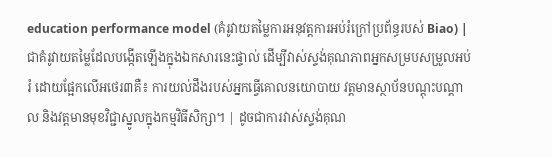education performance model (គំរូវាយតម្លៃការអនុវត្តការអប់រំក្រៅប្រព័ន្ធរបស់ Biao) | ជាគំរូវាយតម្លៃដែលបង្កើតឡើងក្នុងឯកសារនេះផ្ទាល់ ដើម្បីវាស់ស្ទង់គុណភាពអ្នកសម្របសម្រួលអប់រំ ដោយផ្អែកលើអថេរ៣គឺ៖ ការយល់ដឹងរបស់អ្នកធ្វើគោលនយោបាយ វត្តមានស្ថាប័នបណ្តុះបណ្តាល និងវត្តមានមុខវិជ្ជាស្នូលក្នុងកម្មវិធីសិក្សា។ | ដូចជាការវាស់ស្ទង់គុណ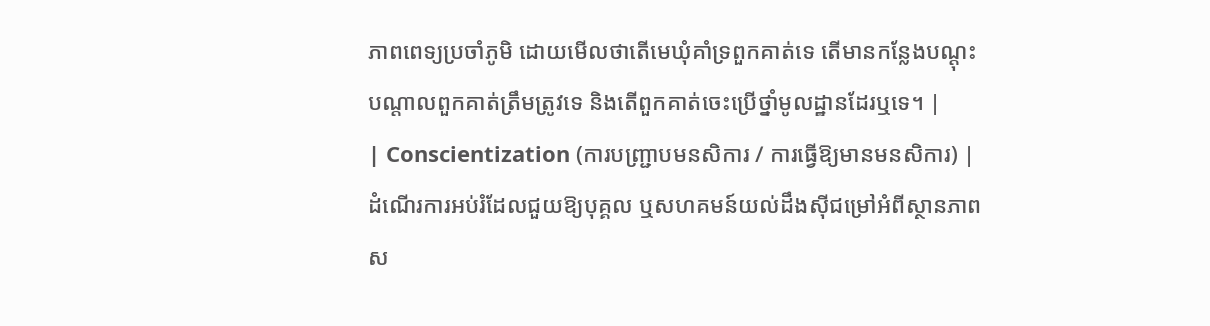ភាពពេទ្យប្រចាំភូមិ ដោយមើលថាតើមេឃុំគាំទ្រពួកគាត់ទេ តើមានកន្លែងបណ្តុះបណ្តាលពួកគាត់ត្រឹមត្រូវទេ និងតើពួកគាត់ចេះប្រើថ្នាំមូលដ្ឋានដែរឬទេ។ |
| Conscientization (ការបញ្ជ្រាបមនសិការ / ការធ្វើឱ្យមានមនសិការ) | ដំណើរការអប់រំដែលជួយឱ្យបុគ្គល ឬសហគមន៍យល់ដឹងស៊ីជម្រៅអំពីស្ថានភាពស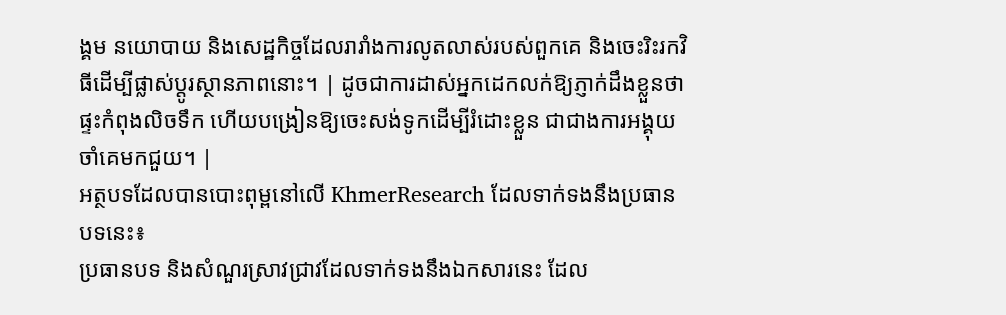ង្គម នយោបាយ និងសេដ្ឋកិច្ចដែលរារាំងការលូតលាស់របស់ពួកគេ និងចេះរិះរកវិធីដើម្បីផ្លាស់ប្តូរស្ថានភាពនោះ។ | ដូចជាការដាស់អ្នកដេកលក់ឱ្យភ្ញាក់ដឹងខ្លួនថាផ្ទះកំពុងលិចទឹក ហើយបង្រៀនឱ្យចេះសង់ទូកដើម្បីរំដោះខ្លួន ជាជាងការអង្គុយចាំគេមកជួយ។ |
អត្ថបទដែលបានបោះពុម្ពនៅលើ KhmerResearch ដែលទាក់ទងនឹងប្រធានបទនេះ៖
ប្រធានបទ និងសំណួរស្រាវជ្រាវដែលទាក់ទងនឹងឯកសារនេះ ដែល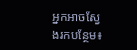អ្នកអាចស្វែងរកបន្ថែម៖